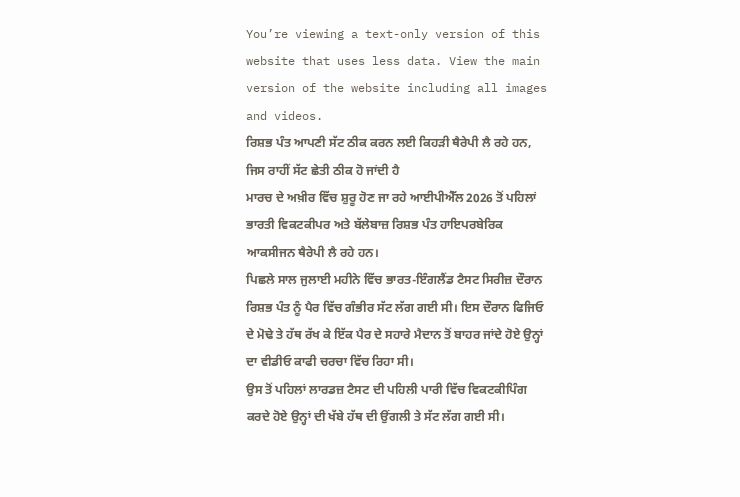You’re viewing a text-only version of this website that uses less data. View the main version of the website including all images and videos.
ਰਿਸ਼ਭ ਪੰਤ ਆਪਣੀ ਸੱਟ ਠੀਕ ਕਰਨ ਲਈ ਕਿਹੜੀ ਥੈਰੇਪੀ ਲੈ ਰਹੇ ਹਨ, ਜਿਸ ਰਾਹੀਂ ਸੱਟ ਛੇਤੀ ਠੀਕ ਹੋ ਜਾਂਦੀ ਹੈ
ਮਾਰਚ ਦੇ ਅਖ਼ੀਰ ਵਿੱਚ ਸ਼ੁਰੂ ਹੋਣ ਜਾ ਰਹੇ ਆਈਪੀਐੱਲ 2026 ਤੋਂ ਪਹਿਲਾਂ ਭਾਰਤੀ ਵਿਕਟਕੀਪਰ ਅਤੇ ਬੱਲੇਬਾਜ਼ ਰਿਸ਼ਭ ਪੰਤ ਹਾਇਪਰਬੇਰਿਕ ਆਕਸੀਜਨ ਥੈਰੇਪੀ ਲੈ ਰਹੇ ਹਨ।
ਪਿਛਲੇ ਸਾਲ ਜੁਲਾਈ ਮਹੀਨੇ ਵਿੱਚ ਭਾਰਤ-ਇੰਗਲੈਂਡ ਟੈਸਟ ਸਿਰੀਜ਼ ਦੌਰਾਨ ਰਿਸ਼ਭ ਪੰਤ ਨੂੰ ਪੈਰ ਵਿੱਚ ਗੰਭੀਰ ਸੱਟ ਲੱਗ ਗਈ ਸੀ। ਇਸ ਦੌਰਾਨ ਫਿਜਿਓ ਦੇ ਮੋਢੇ ਤੇ ਹੱਥ ਰੱਖ ਕੇ ਇੱਕ ਪੈਰ ਦੇ ਸਹਾਰੇ ਮੈਦਾਨ ਤੋਂ ਬਾਹਰ ਜਾਂਦੇ ਹੋਏ ਉਨ੍ਹਾਂ ਦਾ ਵੀਡੀਓ ਕਾਫੀ ਚਰਚਾ ਵਿੱਚ ਰਿਹਾ ਸੀ।
ਉਸ ਤੋਂ ਪਹਿਲਾਂ ਲਾਰਡਜ਼ ਟੈਸਟ ਦੀ ਪਹਿਲੀ ਪਾਰੀ ਵਿੱਚ ਵਿਕਟਕੀਪਿੰਗ ਕਰਦੇ ਹੋਏ ਉਨ੍ਹਾਂ ਦੀ ਖੱਬੇ ਹੱਥ ਦੀ ਉਂਗਲੀ ਤੇ ਸੱਟ ਲੱਗ ਗਈ ਸੀ।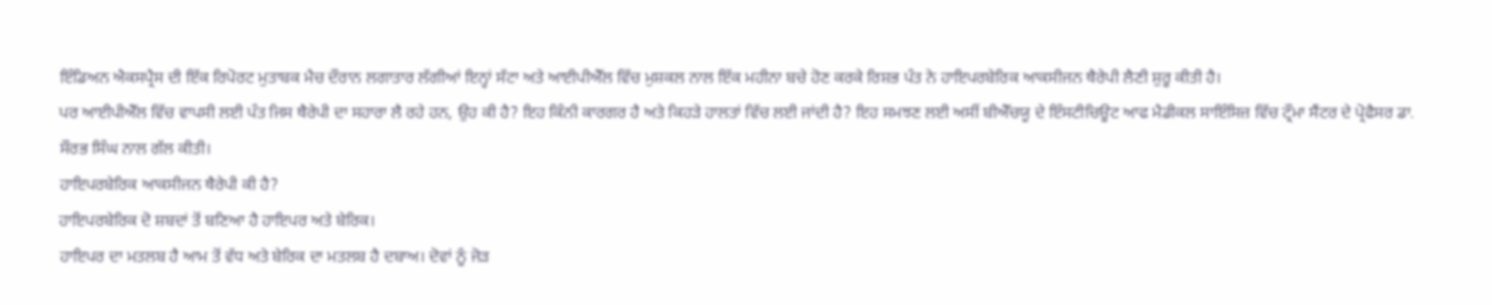ਇੰਡਿਅਨ ਐਕਸਪ੍ਰੈਸ ਦੀ ਇੱਕ ਰਿਪੋਰਟ ਮੁਤਾਬਕ ਮੈਚ ਦੌਰਾਨ ਲਗਾਤਾਰ ਲੱਗੀਆਂ ਇਨ੍ਹਾਂ ਸੱਟਾ ਅਤੇ ਆਈਪੀਐੱਲ ਵਿੱਚ ਮੁਸ਼ਕਲ ਨਾਲ ਇੱਕ ਮਹੀਨਾ ਬਚੇ ਹੋਣ ਕਰਕੇ ਰਿਸ਼ਭ ਪੰਤ ਨੇ ਹਾਇਪਰਬੇਰਿਕ ਆਕਸੀਜਨ ਥੈਰੇਪੀ ਲੈਣੀ ਸ਼ੁਰੂ ਕੀਤੀ ਹੈ।
ਪਰ ਆਈਪੀਐੱਲ ਵਿੱਚ ਵਾਪਸੀ ਲਈ ਪੰਤ ਜਿਸ ਥੈਰੇਪੀ ਦਾ ਸਹਾਰਾ ਲੈ ਰਹੇ ਹਨ, ਉਹ ਕੀ ਹੈ? ਇਹ ਕਿੰਨੀ ਕਾਰਗਰ ਹੈ ਅਤੇ ਕਿਹੜੇ ਹਾਲਤਾਂ ਵਿੱਚ ਲਈ ਜਾਂਦੀ ਹੈ? ਇਹ ਸਮਝਣ ਲਈ ਅਸੀਂ ਬੀਐੱਚਯੂ ਦੇ ਇੰਸਟੀਚਿਊਟ ਆਫ ਮੈਡੀਕਲ ਸਾਇੰਸਿਜ਼ ਵਿੱਚ ਟ੍ਰੌਮਾ ਸੈਂਟਰ ਦੇ ਪ੍ਰੋਫੈਸਰ ਡਾ. ਸੌਰਭ ਸਿੰਘ ਨਾਲ ਗੱਲ ਕੀਤੀ।
ਹਾਇਪਰਬੇਰਿਕ ਆਕਸੀਜਨ ਥੈਰੇਪੀ ਕੀ ਹੈ?
ਹਾਇਪਰਬੇਰਿਕ ਦੋ ਸ਼ਬਦਾਂ ਤੋਂ ਬਣਿਆ ਹੈ ਹਾਇਪਰ ਅਤੇ ਬੇਰਿਕ।
ਹਾਇਪਰ ਦਾ ਮਤਲਬ ਹੈ ਆਮ ਤੋਂ ਵੱਧ ਅਤੇ ਬੇਰਿਕ ਦਾ ਮਤਲਬ ਹੈ ਦਬਾਅ। ਦੋਵਾਂ ਨੂੰ ਜੋੜ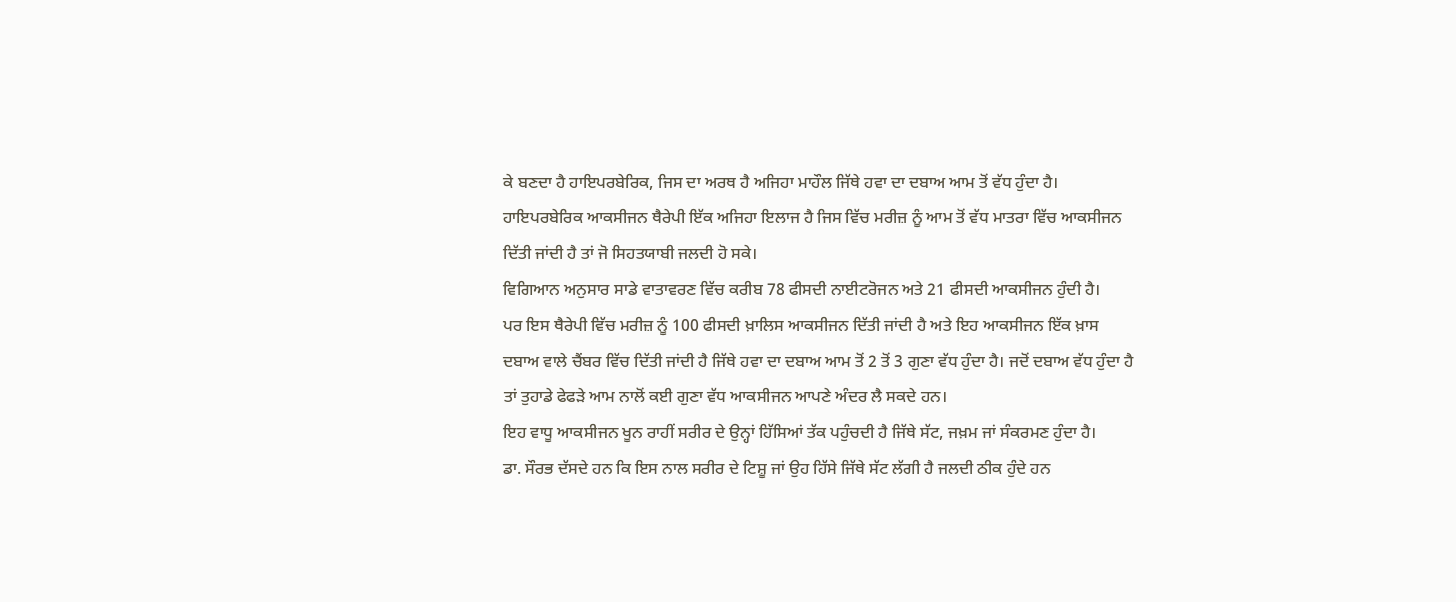ਕੇ ਬਣਦਾ ਹੈ ਹਾਇਪਰਬੇਰਿਕ, ਜਿਸ ਦਾ ਅਰਥ ਹੈ ਅਜਿਹਾ ਮਾਹੌਲ ਜਿੱਥੇ ਹਵਾ ਦਾ ਦਬਾਅ ਆਮ ਤੋਂ ਵੱਧ ਹੁੰਦਾ ਹੈ।
ਹਾਇਪਰਬੇਰਿਕ ਆਕਸੀਜਨ ਥੈਰੇਪੀ ਇੱਕ ਅਜਿਹਾ ਇਲਾਜ ਹੈ ਜਿਸ ਵਿੱਚ ਮਰੀਜ਼ ਨੂੰ ਆਮ ਤੋਂ ਵੱਧ ਮਾਤਰਾ ਵਿੱਚ ਆਕਸੀਜਨ ਦਿੱਤੀ ਜਾਂਦੀ ਹੈ ਤਾਂ ਜੋ ਸਿਹਤਯਾਬੀ ਜਲਦੀ ਹੋ ਸਕੇ।
ਵਿਗਿਆਨ ਅਨੁਸਾਰ ਸਾਡੇ ਵਾਤਾਵਰਣ ਵਿੱਚ ਕਰੀਬ 78 ਫੀਸਦੀ ਨਾਈਟਰੋਜਨ ਅਤੇ 21 ਫੀਸਦੀ ਆਕਸੀਜਨ ਹੁੰਦੀ ਹੈ।
ਪਰ ਇਸ ਥੈਰੇਪੀ ਵਿੱਚ ਮਰੀਜ਼ ਨੂੰ 100 ਫੀਸਦੀ ਖ਼ਾਲਿਸ ਆਕਸੀਜਨ ਦਿੱਤੀ ਜਾਂਦੀ ਹੈ ਅਤੇ ਇਹ ਆਕਸੀਜਨ ਇੱਕ ਖ਼ਾਸ ਦਬਾਅ ਵਾਲੇ ਚੈਂਬਰ ਵਿੱਚ ਦਿੱਤੀ ਜਾਂਦੀ ਹੈ ਜਿੱਥੇ ਹਵਾ ਦਾ ਦਬਾਅ ਆਮ ਤੋਂ 2 ਤੋਂ 3 ਗੁਣਾ ਵੱਧ ਹੁੰਦਾ ਹੈ। ਜਦੋਂ ਦਬਾਅ ਵੱਧ ਹੁੰਦਾ ਹੈ ਤਾਂ ਤੁਹਾਡੇ ਫੇਫੜੇ ਆਮ ਨਾਲੋਂ ਕਈ ਗੁਣਾ ਵੱਧ ਆਕਸੀਜਨ ਆਪਣੇ ਅੰਦਰ ਲੈ ਸਕਦੇ ਹਨ।
ਇਹ ਵਾਧੂ ਆਕਸੀਜਨ ਖੂਨ ਰਾਹੀਂ ਸਰੀਰ ਦੇ ਉਨ੍ਹਾਂ ਹਿੱਸਿਆਂ ਤੱਕ ਪਹੁੰਚਦੀ ਹੈ ਜਿੱਥੇ ਸੱਟ, ਜਖ਼ਮ ਜਾਂ ਸੰਕਰਮਣ ਹੁੰਦਾ ਹੈ।
ਡਾ. ਸੌਰਭ ਦੱਸਦੇ ਹਨ ਕਿ ਇਸ ਨਾਲ ਸਰੀਰ ਦੇ ਟਿਸ਼ੂ ਜਾਂ ਉਹ ਹਿੱਸੇ ਜਿੱਥੇ ਸੱਟ ਲੱਗੀ ਹੈ ਜਲਦੀ ਠੀਕ ਹੁੰਦੇ ਹਨ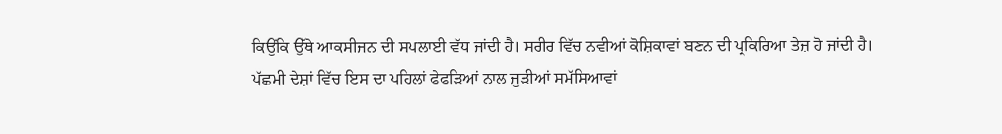ਕਿਉਂਕਿ ਉੱਥੇ ਆਕਸੀਜਨ ਦੀ ਸਪਲਾਈ ਵੱਧ ਜਾਂਦੀ ਹੈ। ਸਰੀਰ ਵਿੱਚ ਨਵੀਆਂ ਕੋਸ਼ਿਕਾਵਾਂ ਬਣਨ ਦੀ ਪ੍ਰਕਿਰਿਆ ਤੇਜ਼ ਹੋ ਜਾਂਦੀ ਹੈ।
ਪੱਛਮੀ ਦੇਸ਼ਾਂ ਵਿੱਚ ਇਸ ਦਾ ਪਹਿਲਾਂ ਫੇਫੜਿਆਂ ਨਾਲ ਜੁੜੀਆਂ ਸਮੱਸਿਆਵਾਂ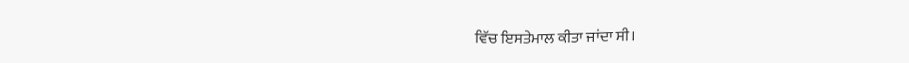ਵਿੱਚ ਇਸਤੇਮਾਲ ਕੀਤਾ ਜਾਂਦਾ ਸੀ।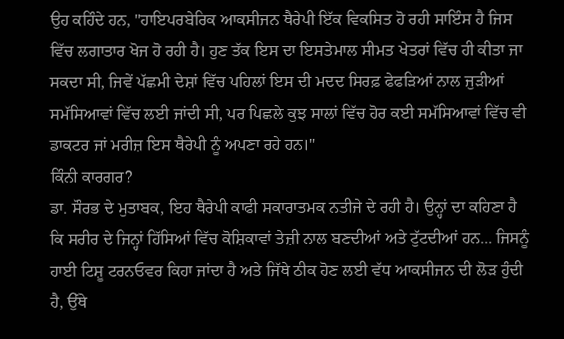ਉਹ ਕਹਿੰਦੇ ਹਨ, "ਹਾਇਪਰਬੇਰਿਕ ਆਕਸੀਜਨ ਥੈਰੇਪੀ ਇੱਕ ਵਿਕਸਿਤ ਹੋ ਰਹੀ ਸਾਇੰਸ ਹੈ ਜਿਸ ਵਿੱਚ ਲਗਾਤਾਰ ਖੋਜ ਹੋ ਰਹੀ ਹੈ। ਹੁਣ ਤੱਕ ਇਸ ਦਾ ਇਸਤੇਮਾਲ ਸੀਮਤ ਖੇਤਰਾਂ ਵਿੱਚ ਹੀ ਕੀਤਾ ਜਾ ਸਕਦਾ ਸੀ, ਜਿਵੇਂ ਪੱਛਮੀ ਦੇਸ਼ਾਂ ਵਿੱਚ ਪਹਿਲਾਂ ਇਸ ਦੀ ਮਦਦ ਸਿਰਫ਼ ਫੇਫੜਿਆਂ ਨਾਲ ਜੁੜੀਆਂ ਸਮੱਸਿਆਵਾਂ ਵਿੱਚ ਲਈ ਜਾਂਦੀ ਸੀ, ਪਰ ਪਿਛਲੇ ਕੁਝ ਸਾਲਾਂ ਵਿੱਚ ਹੋਰ ਕਈ ਸਮੱਸਿਆਵਾਂ ਵਿੱਚ ਵੀ ਡਾਕਟਰ ਜਾਂ ਮਰੀਜ਼ ਇਸ ਥੈਰੇਪੀ ਨੂੰ ਅਪਣਾ ਰਹੇ ਹਨ।"
ਕਿੰਨੀ ਕਾਰਗਰ?
ਡਾ. ਸੌਰਭ ਦੇ ਮੁਤਾਬਕ, ਇਹ ਥੈਰੇਪੀ ਕਾਫੀ ਸਕਾਰਾਤਮਕ ਨਤੀਜੇ ਦੇ ਰਹੀ ਹੈ। ਉਨ੍ਹਾਂ ਦਾ ਕਹਿਣਾ ਹੈ ਕਿ ਸਰੀਰ ਦੇ ਜਿਨ੍ਹਾਂ ਹਿੱਸਿਆਂ ਵਿੱਚ ਕੋਸ਼ਿਕਾਵਾਂ ਤੇਜ਼ੀ ਨਾਲ ਬਣਦੀਆਂ ਅਤੇ ਟੁੱਟਦੀਆਂ ਹਨ... ਜਿਸਨੂੰ ਹਾਈ ਟਿਸ਼ੂ ਟਰਨਓਵਰ ਕਿਹਾ ਜਾਂਦਾ ਹੈ ਅਤੇ ਜਿੱਥੇ ਠੀਕ ਹੋਣ ਲਈ ਵੱਧ ਆਕਸੀਜਨ ਦੀ ਲੋੜ ਹੁੰਦੀ ਹੈ, ਉੱਥੇ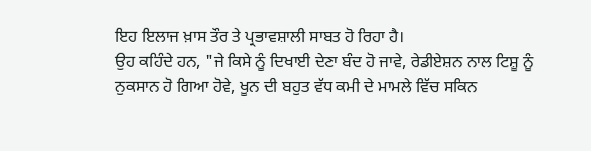ਇਹ ਇਲਾਜ ਖ਼ਾਸ ਤੌਰ ਤੇ ਪ੍ਰਭਾਵਸ਼ਾਲੀ ਸਾਬਤ ਹੋ ਰਿਹਾ ਹੈ।
ਉਹ ਕਹਿੰਦੇ ਹਨ, "ਜੇ ਕਿਸੇ ਨੂੰ ਦਿਖਾਈ ਦੇਣਾ ਬੰਦ ਹੋ ਜਾਵੇ, ਰੇਡੀਏਸ਼ਨ ਨਾਲ ਟਿਸ਼ੂ ਨੂੰ ਨੁਕਸਾਨ ਹੋ ਗਿਆ ਹੋਵੇ, ਖੂਨ ਦੀ ਬਹੁਤ ਵੱਧ ਕਮੀ ਦੇ ਮਾਮਲੇ ਵਿੱਚ ਸਕਿਨ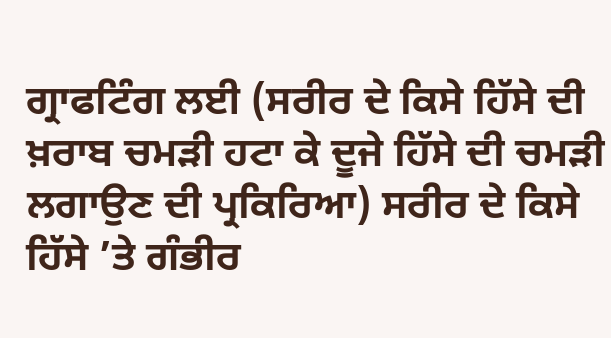ਗ੍ਰਾਫਟਿੰਗ ਲਈ (ਸਰੀਰ ਦੇ ਕਿਸੇ ਹਿੱਸੇ ਦੀ ਖ਼ਰਾਬ ਚਮੜੀ ਹਟਾ ਕੇ ਦੂਜੇ ਹਿੱਸੇ ਦੀ ਚਮੜੀ ਲਗਾਉਣ ਦੀ ਪ੍ਰਕਿਰਿਆ) ਸਰੀਰ ਦੇ ਕਿਸੇ ਹਿੱਸੇ ’ਤੇ ਗੰਭੀਰ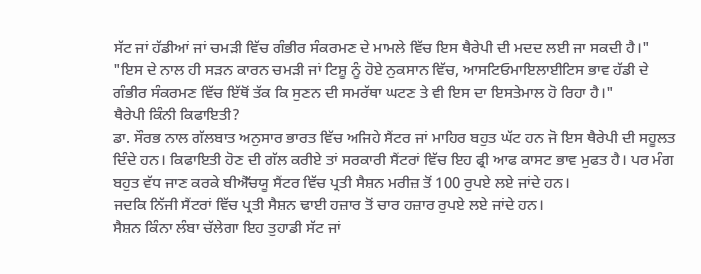ਸੱਟ ਜਾਂ ਹੱਡੀਆਂ ਜਾਂ ਚਮੜੀ ਵਿੱਚ ਗੰਭੀਰ ਸੰਕਰਮਣ ਦੇ ਮਾਮਲੇ ਵਿੱਚ ਇਸ ਥੈਰੇਪੀ ਦੀ ਮਦਦ ਲਈ ਜਾ ਸਕਦੀ ਹੈ।"
"ਇਸ ਦੇ ਨਾਲ ਹੀ ਸੜਨ ਕਾਰਨ ਚਮੜੀ ਜਾਂ ਟਿਸ਼ੂ ਨੂੰ ਹੋਏ ਨੁਕਸਾਨ ਵਿੱਚ, ਆਸਟਿਓਮਾਇਲਾਈਟਿਸ ਭਾਵ ਹੱਡੀ ਦੇ ਗੰਭੀਰ ਸੰਕਰਮਣ ਵਿੱਚ ਇੱਥੋਂ ਤੱਕ ਕਿ ਸੁਣਨ ਦੀ ਸਮਰੱਥਾ ਘਟਣ ਤੇ ਵੀ ਇਸ ਦਾ ਇਸਤੇਮਾਲ ਹੋ ਰਿਹਾ ਹੈ।"
ਥੈਰੇਪੀ ਕਿੰਨੀ ਕਿਫਾਇਤੀ?
ਡਾ. ਸੌਰਭ ਨਾਲ ਗੱਲਬਾਤ ਅਨੁਸਾਰ ਭਾਰਤ ਵਿੱਚ ਅਜਿਹੇ ਸੈਂਟਰ ਜਾਂ ਮਾਹਿਰ ਬਹੁਤ ਘੱਟ ਹਨ ਜੋ ਇਸ ਥੈਰੇਪੀ ਦੀ ਸਹੂਲਤ ਦਿੰਦੇ ਹਨ। ਕਿਫਾਇਤੀ ਹੋਣ ਦੀ ਗੱਲ ਕਰੀਏ ਤਾਂ ਸਰਕਾਰੀ ਸੈਂਟਰਾਂ ਵਿੱਚ ਇਹ ਫ੍ਰੀ ਆਫ ਕਾਸਟ ਭਾਵ ਮੁਫਤ ਹੈ। ਪਰ ਮੰਗ ਬਹੁਤ ਵੱਧ ਜਾਣ ਕਰਕੇ ਬੀਐੱਚਯੂ ਸੈਂਟਰ ਵਿੱਚ ਪ੍ਰਤੀ ਸੈਸ਼ਨ ਮਰੀਜ਼ ਤੋਂ 100 ਰੁਪਏ ਲਏ ਜਾਂਦੇ ਹਨ।
ਜਦਕਿ ਨਿੱਜੀ ਸੈਂਟਰਾਂ ਵਿੱਚ ਪ੍ਰਤੀ ਸੈਸ਼ਨ ਢਾਈ ਹਜ਼ਾਰ ਤੋਂ ਚਾਰ ਹਜ਼ਾਰ ਰੁਪਏ ਲਏ ਜਾਂਦੇ ਹਨ।
ਸੈਸ਼ਨ ਕਿੰਨਾ ਲੰਬਾ ਚੱਲੇਗਾ ਇਹ ਤੁਹਾਡੀ ਸੱਟ ਜਾਂ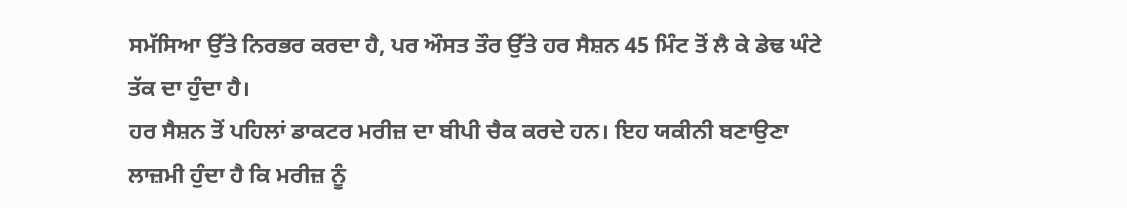ਸਮੱਸਿਆ ਉੱਤੇ ਨਿਰਭਰ ਕਰਦਾ ਹੈ, ਪਰ ਔਸਤ ਤੌਰ ਉੱਤੇ ਹਰ ਸੈਸ਼ਨ 45 ਮਿੰਟ ਤੋਂ ਲੈ ਕੇ ਡੇਢ ਘੰਟੇ ਤੱਕ ਦਾ ਹੁੰਦਾ ਹੈ।
ਹਰ ਸੈਸ਼ਨ ਤੋਂ ਪਹਿਲਾਂ ਡਾਕਟਰ ਮਰੀਜ਼ ਦਾ ਬੀਪੀ ਚੈਕ ਕਰਦੇ ਹਨ। ਇਹ ਯਕੀਨੀ ਬਣਾਉਣਾ ਲਾਜ਼ਮੀ ਹੁੰਦਾ ਹੈ ਕਿ ਮਰੀਜ਼ ਨੂੰ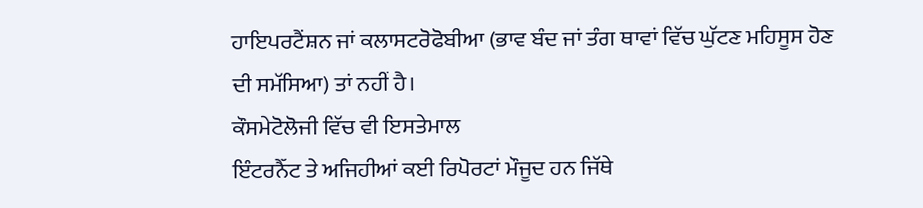ਹਾਇਪਰਟੈਂਸ਼ਨ ਜਾਂ ਕਲਾਸਟਰੋਫੋਬੀਆ (ਭਾਵ ਬੰਦ ਜਾਂ ਤੰਗ ਥਾਵਾਂ ਵਿੱਚ ਘੁੱਟਣ ਮਹਿਸੂਸ ਹੋਣ ਦੀ ਸਮੱਸਿਆ) ਤਾਂ ਨਹੀਂ ਹੈ।
ਕੌਸਮੇਟੋਲੋਜੀ ਵਿੱਚ ਵੀ ਇਸਤੇਮਾਲ
ਇੰਟਰਨੈੱਟ ਤੇ ਅਜਿਹੀਆਂ ਕਈ ਰਿਪੋਰਟਾਂ ਮੌਜੂਦ ਹਨ ਜਿੱਥੇ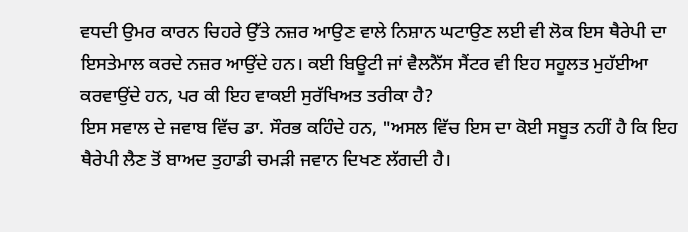ਵਧਦੀ ਉਮਰ ਕਾਰਨ ਚਿਹਰੇ ਉੱਤੇ ਨਜ਼ਰ ਆਉਣ ਵਾਲੇ ਨਿਸ਼ਾਨ ਘਟਾਉਣ ਲਈ ਵੀ ਲੋਕ ਇਸ ਥੈਰੇਪੀ ਦਾ ਇਸਤੇਮਾਲ ਕਰਦੇ ਨਜ਼ਰ ਆਉਂਦੇ ਹਨ। ਕਈ ਬਿਊਟੀ ਜਾਂ ਵੈਲਨੈੱਸ ਸੈਂਟਰ ਵੀ ਇਹ ਸਹੂਲਤ ਮੁਹੱਈਆ ਕਰਵਾਉਂਦੇ ਹਨ, ਪਰ ਕੀ ਇਹ ਵਾਕਈ ਸੁਰੱਖਿਅਤ ਤਰੀਕਾ ਹੈ?
ਇਸ ਸਵਾਲ ਦੇ ਜਵਾਬ ਵਿੱਚ ਡਾ. ਸੌਰਭ ਕਹਿੰਦੇ ਹਨ, "ਅਸਲ ਵਿੱਚ ਇਸ ਦਾ ਕੋਈ ਸਬੂਤ ਨਹੀਂ ਹੈ ਕਿ ਇਹ ਥੈਰੇਪੀ ਲੈਣ ਤੋਂ ਬਾਅਦ ਤੁਹਾਡੀ ਚਮੜੀ ਜਵਾਨ ਦਿਖਣ ਲੱਗਦੀ ਹੈ।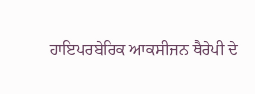ਹਾਇਪਰਬੇਰਿਕ ਆਕਸੀਜਨ ਥੈਰੇਪੀ ਦੇ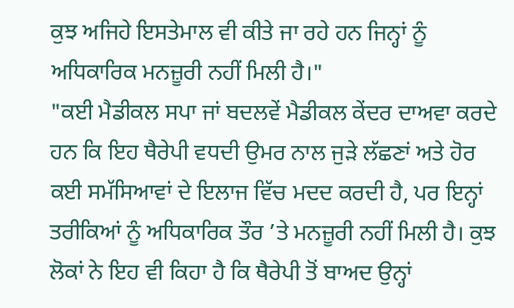ਕੁਝ ਅਜਿਹੇ ਇਸਤੇਮਾਲ ਵੀ ਕੀਤੇ ਜਾ ਰਹੇ ਹਨ ਜਿਨ੍ਹਾਂ ਨੂੰ ਅਧਿਕਾਰਿਕ ਮਨਜ਼ੂਰੀ ਨਹੀਂ ਮਿਲੀ ਹੈ।"
"ਕਈ ਮੈਡੀਕਲ ਸਪਾ ਜਾਂ ਬਦਲਵੇਂ ਮੈਡੀਕਲ ਕੇਂਦਰ ਦਾਅਵਾ ਕਰਦੇ ਹਨ ਕਿ ਇਹ ਥੈਰੇਪੀ ਵਧਦੀ ਉਮਰ ਨਾਲ ਜੁੜੇ ਲੱਛਣਾਂ ਅਤੇ ਹੋਰ ਕਈ ਸਮੱਸਿਆਵਾਂ ਦੇ ਇਲਾਜ ਵਿੱਚ ਮਦਦ ਕਰਦੀ ਹੈ, ਪਰ ਇਨ੍ਹਾਂ ਤਰੀਕਿਆਂ ਨੂੰ ਅਧਿਕਾਰਿਕ ਤੌਰ ’ਤੇ ਮਨਜ਼ੂਰੀ ਨਹੀਂ ਮਿਲੀ ਹੈ। ਕੁਝ ਲੋਕਾਂ ਨੇ ਇਹ ਵੀ ਕਿਹਾ ਹੈ ਕਿ ਥੈਰੇਪੀ ਤੋਂ ਬਾਅਦ ਉਨ੍ਹਾਂ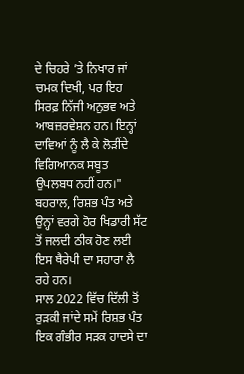ਦੇ ਚਿਹਰੇ ’ਤੇ ਨਿਖਾਰ ਜਾਂ ਚਮਕ ਦਿਖੀ, ਪਰ ਇਹ ਸਿਰਫ਼ ਨਿੱਜੀ ਅਨੁਭਵ ਅਤੇ ਆਬਜ਼ਰਵੇਸ਼ਨ ਹਨ। ਇਨ੍ਹਾਂ ਦਾਵਿਆਂ ਨੂੰ ਲੈ ਕੇ ਲੋੜੀਂਦੇ ਵਿਗਿਆਨਕ ਸਬੂਤ ਉਪਲਬਧ ਨਹੀਂ ਹਨ।"
ਬਹਰਾਲ, ਰਿਸ਼ਭ ਪੰਤ ਅਤੇ ਉਨ੍ਹਾਂ ਵਰਗੇ ਹੋਰ ਖਿਡਾਰੀ ਸੱਟ ਤੋਂ ਜਲਦੀ ਠੀਕ ਹੋਣ ਲਈ ਇਸ ਥੈਰੇਪੀ ਦਾ ਸਹਾਰਾ ਲੈ ਰਹੇ ਹਨ।
ਸਾਲ 2022 ਵਿੱਚ ਦਿੱਲੀ ਤੋਂ ਰੁੜਕੀ ਜਾਂਦੇ ਸਮੇਂ ਰਿਸ਼ਭ ਪੰਤ ਇਕ ਗੰਭੀਰ ਸੜਕ ਹਾਦਸੇ ਦਾ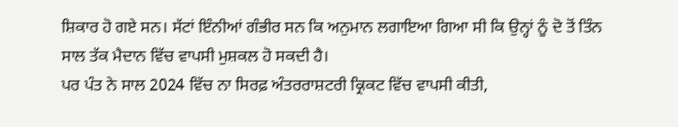ਸ਼ਿਕਾਰ ਹੋ ਗਏ ਸਨ। ਸੱਟਾਂ ਇੰਨੀਆਂ ਗੰਭੀਰ ਸਨ ਕਿ ਅਨੁਮਾਨ ਲਗਾਇਆ ਗਿਆ ਸੀ ਕਿ ਉਨ੍ਹਾਂ ਨੂੰ ਦੋ ਤੋਂ ਤਿੰਨ ਸਾਲ ਤੱਕ ਮੈਦਾਨ ਵਿੱਚ ਵਾਪਸੀ ਮੁਸ਼ਕਲ ਹੋ ਸਕਦੀ ਹੈ।
ਪਰ ਪੰਤ ਨੇ ਸਾਲ 2024 ਵਿੱਚ ਨਾ ਸਿਰਫ਼ ਅੰਤਰਰਾਸ਼ਟਰੀ ਕ੍ਰਿਕਟ ਵਿੱਚ ਵਾਪਸੀ ਕੀਤੀ,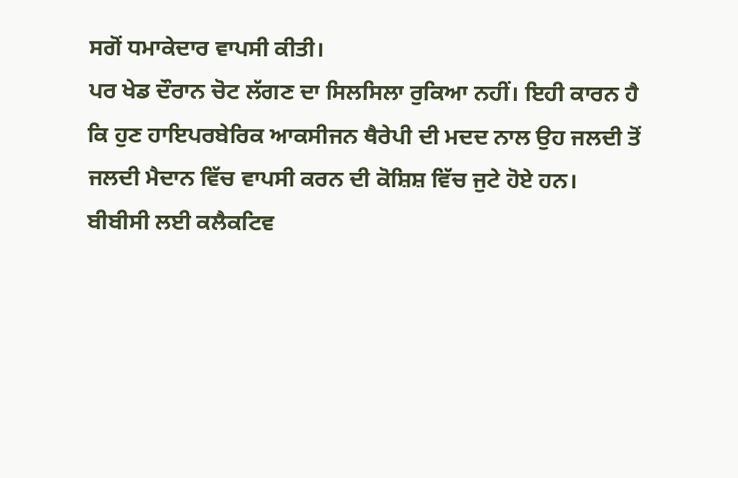ਸਗੋਂ ਧਮਾਕੇਦਾਰ ਵਾਪਸੀ ਕੀਤੀ।
ਪਰ ਖੇਡ ਦੌਰਾਨ ਚੋਟ ਲੱਗਣ ਦਾ ਸਿਲਸਿਲਾ ਰੁਕਿਆ ਨਹੀਂ। ਇਹੀ ਕਾਰਨ ਹੈ ਕਿ ਹੁਣ ਹਾਇਪਰਬੇਰਿਕ ਆਕਸੀਜਨ ਥੈਰੇਪੀ ਦੀ ਮਦਦ ਨਾਲ ਉਹ ਜਲਦੀ ਤੋਂ ਜਲਦੀ ਮੈਦਾਨ ਵਿੱਚ ਵਾਪਸੀ ਕਰਨ ਦੀ ਕੋਸ਼ਿਸ਼ ਵਿੱਚ ਜੁਟੇ ਹੋਏ ਹਨ।
ਬੀਬੀਸੀ ਲਈ ਕਲੈਕਟਿਵ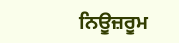ਨਿਊਜ਼ਰੂਮ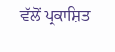ਵੱਲੋਂ ਪ੍ਰਕਾਸ਼ਿਤ